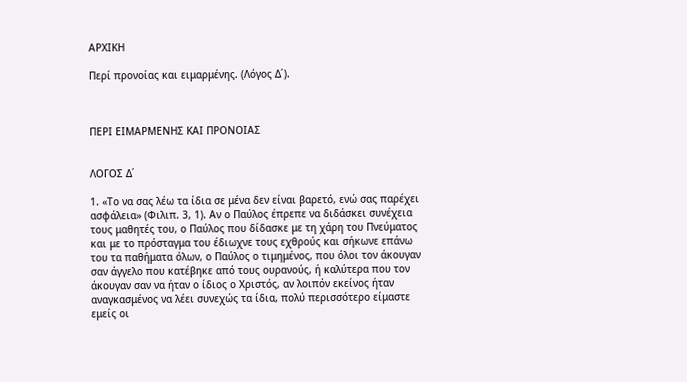ΑΡΧΙΚΗ

Περί προνοίας και ειμαρμένης. (Λόγος Δ΄).



ΠΕΡΙ ΕΙΜΑΡΜΕΝΗΣ ΚΑΙ ΠΡΟΝΟΙΑΣ


ΛΟΓΟΣ Δ΄

1. «Το να σας λέω τα ίδια σε μένα δεν είναι βαρετό, ενώ σας παρέχει ασφάλεια» (Φιλιπ. 3, 1). Αν ο Παύλος έπρεπε να διδάσκει συνέχεια τους μαθητές του, ο Παύλος που δίδασκε με τη χάρη του Πνεύματος και με το πρόσταγμα του έδιωχνε τους εχθρούς και σήκωνε επάνω του τα παθήματα όλων, ο Παύλος ο τιμημένος, που όλοι τον άκουγαν σαν άγγελο που κατέβηκε από τους ουρανούς, ή καλύτερα που τον άκουγαν σαν να ήταν ο ίδιος ο Χριστός, αν λοιπόν εκείνος ήταν αναγκασμένος να λέει συνεχώς τα ίδια, πολύ περισσότερο είμαστε εμείς οι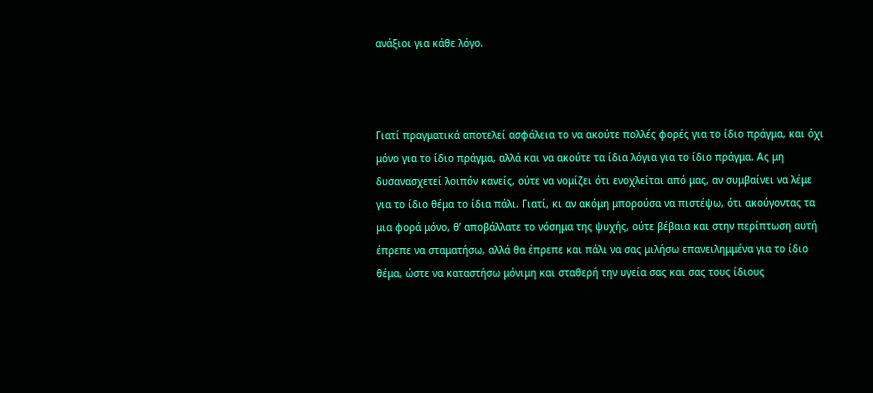ανάξιοι για κάθε λόγο.



Γιατί πραγματικά αποτελεί ασφάλεια το να ακούτε πολλές φορές για το ίδιο πράγμα, και όχι μόνο για το ίδιο πράγμα, αλλά και να ακούτε τα ίδια λόγια για το ίδιο πράγμα. Ας μη δυσανασχετεί λοιπόν κανείς, ούτε να νομίζει ότι ενοχλείται από μας, αν συμβαίνει να λέμε για το ίδιο θέμα το ίδια πάλι. Γιατί, κι αν ακόμη μπορούσα να πιστέψω, ότι ακούγοντας τα μια φορά μόνο, θ’ αποβάλλατε το νόσημα της ψυχής, ούτε βέβαια και στην περίπτωση αυτή έπρεπε να σταματήσω, αλλά θα έπρεπε και πάλι να σας μιλήσω επανειλημμένα για το ίδιο θέμα, ώστε να καταστήσω μόνιμη και σταθερή την υγεία σας και σας τους ίδιους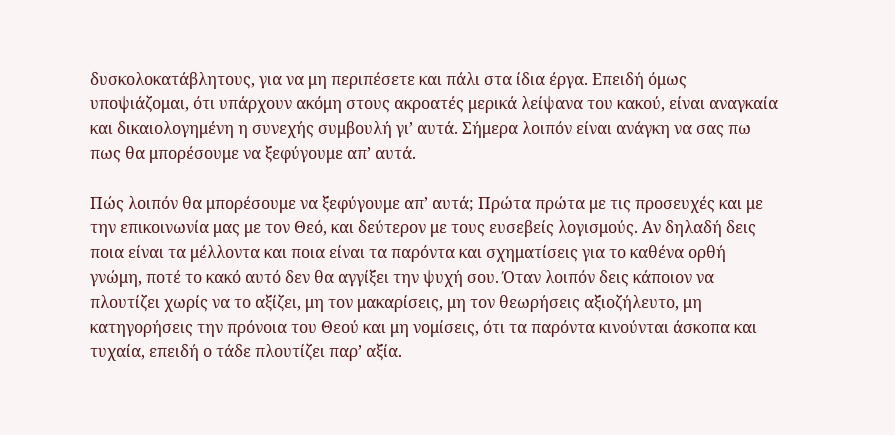δυσκολοκατάβλητους, για να μη περιπέσετε και πάλι στα ίδια έργα. Επειδή όμως υποψιάζομαι, ότι υπάρχουν ακόμη στους ακροατές μερικά λείψανα του κακού, είναι αναγκαία και δικαιολογημένη η συνεχής συμβουλή γι’ αυτά. Σήμερα λοιπόν είναι ανάγκη να σας πω πως θα μπορέσουμε να ξεφύγουμε απ’ αυτά.

Πώς λοιπόν θα μπορέσουμε να ξεφύγουμε απ’ αυτά; Πρώτα πρώτα με τις προσευχές και με την επικοινωνία μας με τον Θεό, και δεύτερον με τους ευσεβείς λογισμούς. Αν δηλαδή δεις ποια είναι τα μέλλοντα και ποια είναι τα παρόντα και σχηματίσεις για το καθένα ορθή γνώμη, ποτέ το κακό αυτό δεν θα αγγίξει την ψυχή σου. Όταν λοιπόν δεις κάποιον να πλουτίζει χωρίς να το αξίζει, μη τον μακαρίσεις, μη τον θεωρήσεις αξιοζήλευτο, μη κατηγορήσεις την πρόνοια του Θεού και μη νομίσεις, ότι τα παρόντα κινούνται άσκοπα και τυχαία, επειδή ο τάδε πλουτίζει παρ’ αξία.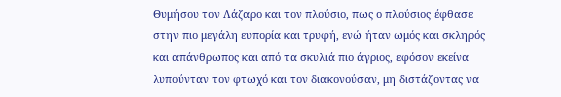Θυμήσου τον Λάζαρο και τον πλούσιο, πως ο πλούσιος έφθασε στην πιο μεγάλη ευπορία και τρυφή, ενώ ήταν ωμός και σκληρός και απάνθρωπος και από τα σκυλιά πιο άγριος, εφόσον εκείνα λυπούνταν τον φτωχό και τον διακονούσαν, μη διστάζοντας να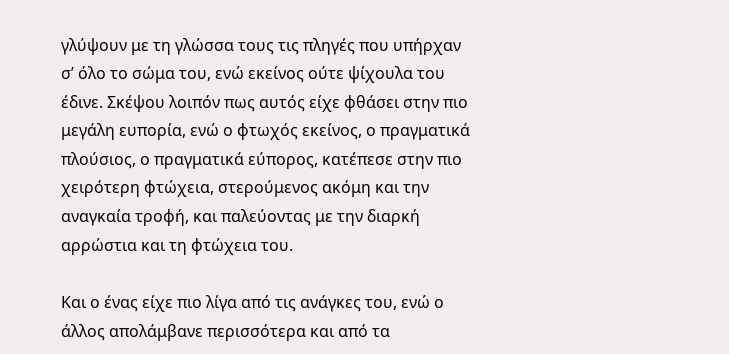γλύψουν με τη γλώσσα τους τις πληγές που υπήρχαν σ’ όλο το σώμα του, ενώ εκείνος ούτε ψίχουλα του έδινε. Σκέψου λοιπόν πως αυτός είχε φθάσει στην πιο μεγάλη ευπορία, ενώ ο φτωχός εκείνος, ο πραγματικά πλούσιος, ο πραγματικά εύπορος, κατέπεσε στην πιο χειρότερη φτώχεια, στερούμενος ακόμη και την αναγκαία τροφή, και παλεύοντας με την διαρκή αρρώστια και τη φτώχεια του.

Και ο ένας είχε πιο λίγα από τις ανάγκες του, ενώ ο άλλος απολάμβανε περισσότερα και από τα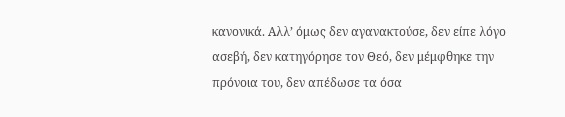κανονικά. Αλλ’ όμως δεν αγανακτούσε, δεν είπε λόγο ασεβή, δεν κατηγόρησε τον Θεό, δεν μέμφθηκε την πρόνοια του, δεν απέδωσε τα όσα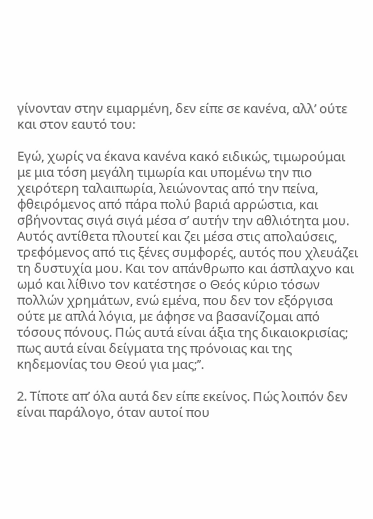γίνονταν στην ειμαρμένη, δεν είπε σε κανένα, αλλ’ ούτε και στον εαυτό του:

Εγώ, χωρίς να έκανα κανένα κακό ειδικώς, τιμωρούμαι με μια τόση μεγάλη τιμωρία και υπομένω την πιο χειρότερη ταλαιπωρία, λειώνοντας από την πείνα, φθειρόμενος από πάρα πολύ βαριά αρρώστια, και σβήνοντας σιγά σιγά μέσα σ’ αυτήν την αθλιότητα μου. Αυτός αντίθετα πλουτεί και ζει μέσα στις απολαύσεις, τρεφόμενος από τις ξένες συμφορές, αυτός που χλευάζει τη δυστυχία μου. Και τον απάνθρωπο και άσπλαχνο και ωμό και λίθινο τον κατέστησε ο Θεός κύριο τόσων πολλών χρημάτων, ενώ εμένα, που δεν τον εξόργισα ούτε με απλά λόγια, με άφησε να βασανίζομαι από τόσους πόνους. Πώς αυτά είναι άξια της δικαιοκρισίας; πως αυτά είναι δείγματα της πρόνοιας και της κηδεμονίας του Θεού για μας;’’.

2. Τίποτε απ’ όλα αυτά δεν είπε εκείνος. Πώς λοιπόν δεν είναι παράλογο, όταν αυτοί που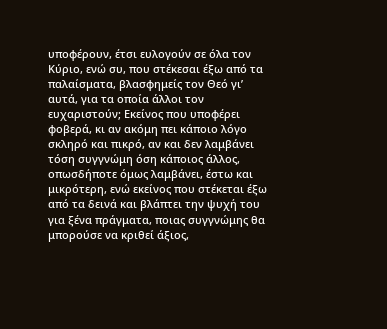υποφέρουν, έτσι ευλογούν σε όλα τον Κύριο, ενώ συ, που στέκεσαι έξω από τα παλαίσματα, βλασφημείς τον Θεό γι’ αυτά, για τα οποία άλλοι τον ευχαριστούν; Εκείνος που υποφέρει φοβερά, κι αν ακόμη πει κάποιο λόγο σκληρό και πικρό, αν και δεν λαμβάνει τόση συγγνώμη όση κάποιος άλλος, οπωσδήποτε όμως λαμβάνει, έστω και μικρότερη, ενώ εκείνος που στέκεται έξω από τα δεινά και βλάπτει την ψυχή του για ξένα πράγματα, ποιας συγγνώμης θα μπορούσε να κριθεί άξιος,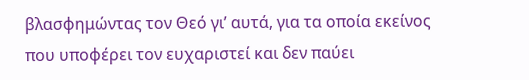βλασφημώντας τον Θεό γι’ αυτά, για τα οποία εκείνος που υποφέρει τον ευχαριστεί και δεν παύει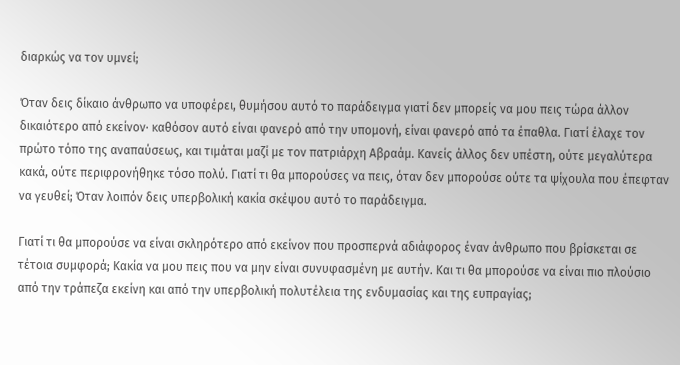διαρκώς να τον υμνεί;

Όταν δεις δίκαιο άνθρωπο να υποφέρει, θυμήσου αυτό το παράδειγμα γιατί δεν μπορείς να μου πεις τώρα άλλον δικαιότερο από εκείνον· καθόσον αυτό είναι φανερό από την υπομονή, είναι φανερό από τα έπαθλα. Γιατί έλαχε τον πρώτο τόπο της αναπαύσεως, και τιμάται μαζί με τον πατριάρχη Αβραάμ. Κανείς άλλος δεν υπέστη, ούτε μεγαλύτερα κακά, ούτε περιφρονήθηκε τόσο πολύ. Γιατί τι θα μπορούσες να πεις, όταν δεν μπορούσε ούτε τα ψίχουλα που έπεφταν να γευθεί; Όταν λοιπόν δεις υπερβολική κακία σκέψου αυτό το παράδειγμα.

Γιατί τι θα μπορούσε να είναι σκληρότερο από εκείνον που προσπερνά αδιάφορος έναν άνθρωπο που βρίσκεται σε τέτοια συμφορά; Κακία να μου πεις που να μην είναι συνυφασμένη με αυτήν. Και τι θα μπορούσε να είναι πιο πλούσιο από την τράπεζα εκείνη και από την υπερβολική πολυτέλεια της ενδυμασίας και της ευπραγίας;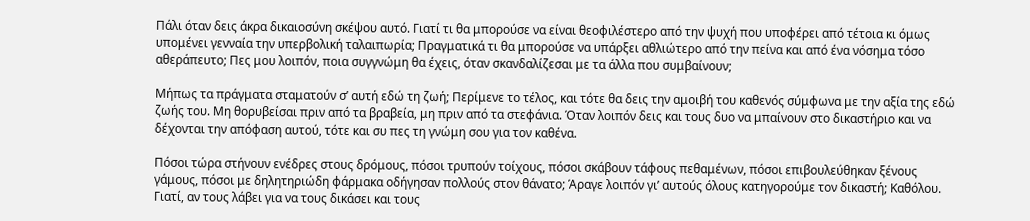Πάλι όταν δεις άκρα δικαιοσύνη σκέψου αυτό. Γιατί τι θα μπορούσε να είναι θεοφιλέστερο από την ψυχή που υποφέρει από τέτοια κι όμως υπομένει γενναία την υπερβολική ταλαιπωρία; Πραγματικά τι θα μπορούσε να υπάρξει αθλιώτερο από την πείνα και από ένα νόσημα τόσο αθεράπευτο; Πες μου λοιπόν, ποια συγγνώμη θα έχεις, όταν σκανδαλίζεσαι με τα άλλα που συμβαίνουν;

Μήπως τα πράγματα σταματούν σ’ αυτή εδώ τη ζωή; Περίμενε το τέλος, και τότε θα δεις την αμοιβή του καθενός σύμφωνα με την αξία της εδώ ζωής του. Μη θορυβείσαι πριν από τα βραβεία, μη πριν από τα στεφάνια. Όταν λοιπόν δεις και τους δυο να μπαίνουν στο δικαστήριο και να δέχονται την απόφαση αυτού, τότε και συ πες τη γνώμη σου για τον καθένα.

Πόσοι τώρα στήνουν ενέδρες στους δρόμους, πόσοι τρυπούν τοίχους, πόσοι σκάβουν τάφους πεθαμένων, πόσοι επιβουλεύθηκαν ξένους γάμους, πόσοι με δηλητηριώδη φάρμακα οδήγησαν πολλούς στον θάνατο; Άραγε λοιπόν γι’ αυτούς όλους κατηγορούμε τον δικαστή; Καθόλου. Γιατί, αν τους λάβει για να τους δικάσει και τους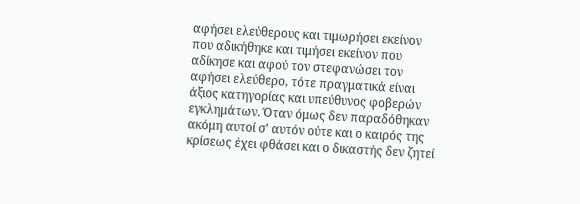αφήσει ελεύθερους και τιμωρήσει εκείνον που αδικήθηκε και τιμήσει εκείνον που αδίκησε και αφού τον στεφανώσει τον αφήσει ελεύθερο, τότε πραγματικά είναι άξιος κατηγορίας και υπεύθυνος φοβερών εγκλημάτων. Όταν όμως δεν παραδόθηκαν ακόμη αυτοί σ’ αυτόν ούτε και ο καιρός της κρίσεως έχει φθάσει και ο δικαστής δεν ζητεί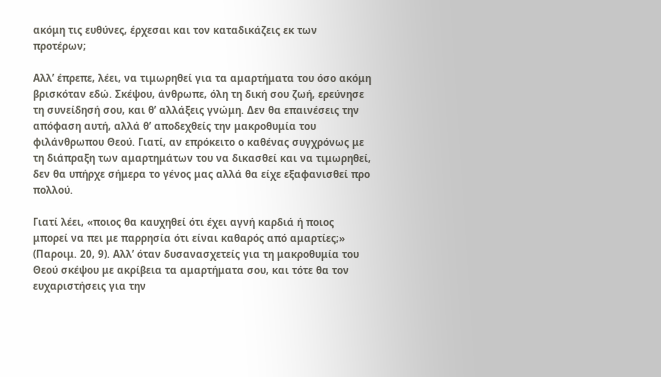ακόμη τις ευθύνες, έρχεσαι και τον καταδικάζεις εκ των προτέρων;

Αλλ’ έπρεπε, λέει, να τιμωρηθεί για τα αμαρτήματα του όσο ακόμη βρισκόταν εδώ. Σκέψου, άνθρωπε, όλη τη δική σου ζωή, ερεύνησε τη συνείδησή σου, και θ’ αλλάξεις γνώμη. Δεν θα επαινέσεις την απόφαση αυτή, αλλά θ’ αποδεχθείς την μακροθυμία του φιλάνθρωπου Θεού. Γιατί, αν επρόκειτο ο καθένας συγχρόνως με τη διάπραξη των αμαρτημάτων του να δικασθεί και να τιμωρηθεί, δεν θα υπήρχε σήμερα το γένος μας αλλά θα είχε εξαφανισθεί προ πολλού.

Γιατί λέει, «ποιος θα καυχηθεί ότι έχει αγνή καρδιά ή ποιος μπορεί να πει με παρρησία ότι είναι καθαρός από αμαρτίες;» (Παροιμ. 20, 9). Αλλ’ όταν δυσανασχετείς για τη μακροθυμία του Θεού σκέψου με ακρίβεια τα αμαρτήματα σου, και τότε θα τον ευχαριστήσεις για την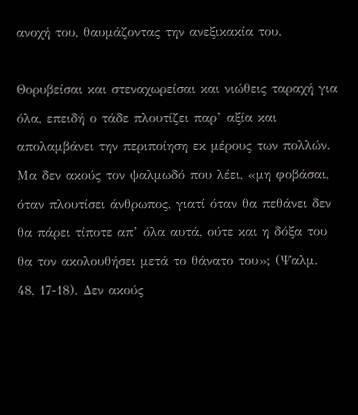ανοχή του, θαυμάζοντας την ανεξικακία του.

Θορυβείσαι και στεναχωρείσαι και νιώθεις ταραχή για όλα, επειδή ο τάδε πλουτίζει παρ’ αξία και απολαμβάνει την περιποίηση εκ μέρους των πολλών. Μα δεν ακούς τον ψαλμωδό που λέει, «μη φοβάσαι, όταν πλουτίσει άνθρωπος, γιατί όταν θα πεθάνει δεν θα πάρει τίποτε απ’ όλα αυτά, ούτε και η δόξα του θα τον ακολουθήσει μετά το θάνατο του»; (Ψαλμ. 48, 17-18). Δεν ακούς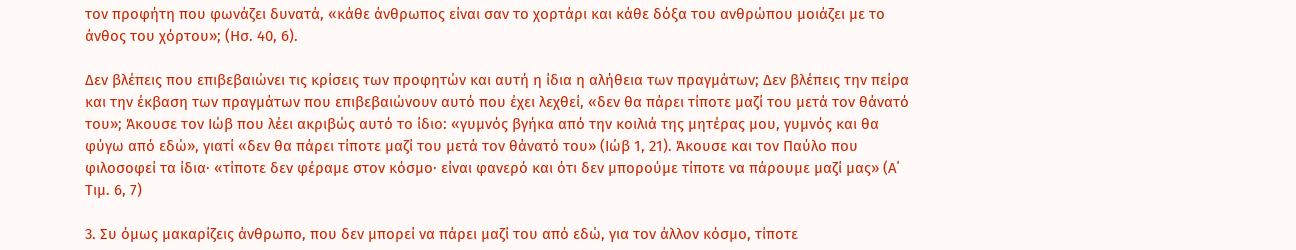τον προφήτη που φωνάζει δυνατά, «κάθε άνθρωπος είναι σαν το χορτάρι και κάθε δόξα του ανθρώπου μοιάζει με το άνθος του χόρτου»; (Ησ. 40, 6).

Δεν βλέπεις που επιβεβαιώνει τις κρίσεις των προφητών και αυτή η ίδια η αλήθεια των πραγμάτων; Δεν βλέπεις την πείρα και την έκβαση των πραγμάτων που επιβεβαιώνουν αυτό που έχει λεχθεί, «δεν θα πάρει τίποτε μαζί του μετά τον θάνατό του»; Άκουσε τον Ιώβ που λέει ακριβώς αυτό το ίδιο: «γυμνός βγήκα από την κοιλιά της μητέρας μου, γυμνός και θα φύγω από εδώ», γιατί «δεν θα πάρει τίποτε μαζί του μετά τον θάνατό του» (Ιώβ 1, 21). Άκουσε και τον Παύλο που φιλοσοφεί τα ίδια· «τίποτε δεν φέραμε στον κόσμο· είναι φανερό και ότι δεν μπορούμε τίποτε να πάρουμε μαζί μας» (Α΄ Tιμ. 6, 7)

3. Συ όμως μακαρίζεις άνθρωπο, που δεν μπορεί να πάρει μαζί του από εδώ, για τον άλλον κόσμο, τίποτε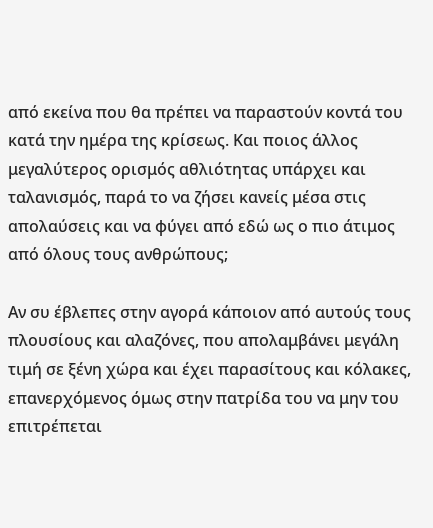από εκείνα που θα πρέπει να παραστούν κοντά του κατά την ημέρα της κρίσεως. Και ποιος άλλος μεγαλύτερος ορισμός αθλιότητας υπάρχει και ταλανισμός, παρά το να ζήσει κανείς μέσα στις απολαύσεις και να φύγει από εδώ ως ο πιο άτιμος από όλους τους ανθρώπους;

Αν συ έβλεπες στην αγορά κάποιον από αυτούς τους πλουσίους και αλαζόνες, που απολαμβάνει μεγάλη τιμή σε ξένη χώρα και έχει παρασίτους και κόλακες, επανερχόμενος όμως στην πατρίδα του να μην του επιτρέπεται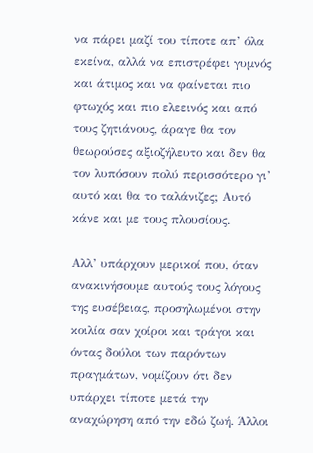να πάρει μαζί του τίποτε απ’ όλα εκείνα, αλλά να επιστρέφει γυμνός και άτιμος και να φαίνεται πιο φτωχός και πιο ελεεινός και από τους ζητιάνους, άραγε θα τον θεωρούσες αξιοζήλευτο και δεν θα τον λυπόσουν πολύ περισσότερο γι’ αυτό και θα το ταλάνιζες; Αυτό κάνε και με τους πλουσίους.

Αλλ’ υπάρχουν μερικοί που, όταν ανακινήσουμε αυτούς τους λόγους της ευσέβειας, προσηλωμένοι στην κοιλία σαν χοίροι και τράγοι και όντας δούλοι των παρόντων πραγμάτων, νομίζουν ότι δεν υπάρχει τίποτε μετά την αναχώρηση από την εδώ ζωή. Άλλοι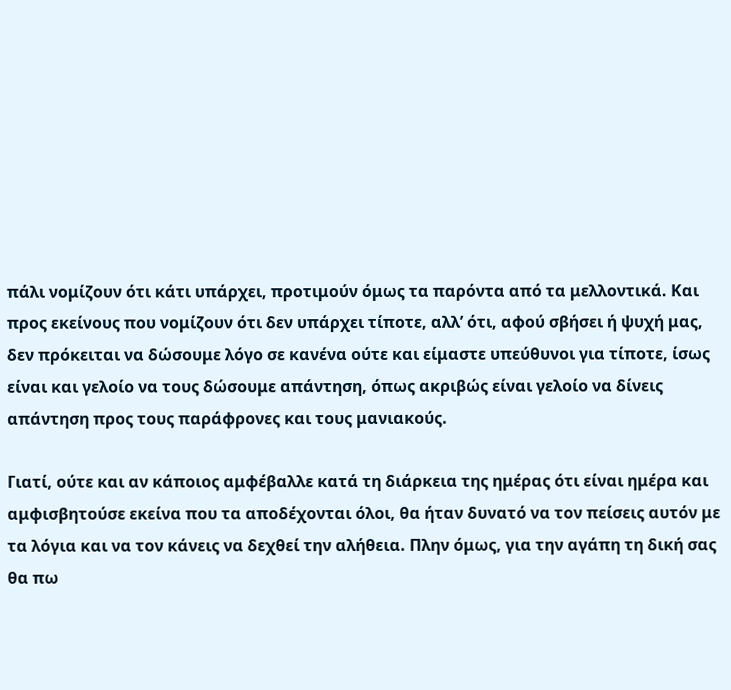πάλι νομίζουν ότι κάτι υπάρχει, προτιμούν όμως τα παρόντα από τα μελλοντικά. Και προς εκείνους που νομίζουν ότι δεν υπάρχει τίποτε, αλλ’ ότι, αφού σβήσει ή ψυχή μας, δεν πρόκειται να δώσουμε λόγο σε κανένα ούτε και είμαστε υπεύθυνοι για τίποτε, ίσως είναι και γελοίο να τους δώσουμε απάντηση, όπως ακριβώς είναι γελοίο να δίνεις απάντηση προς τους παράφρονες και τους μανιακούς.

Γιατί, ούτε και αν κάποιος αμφέβαλλε κατά τη διάρκεια της ημέρας ότι είναι ημέρα και αμφισβητούσε εκείνα που τα αποδέχονται όλοι, θα ήταν δυνατό να τον πείσεις αυτόν με τα λόγια και να τον κάνεις να δεχθεί την αλήθεια. Πλην όμως, για την αγάπη τη δική σας θα πω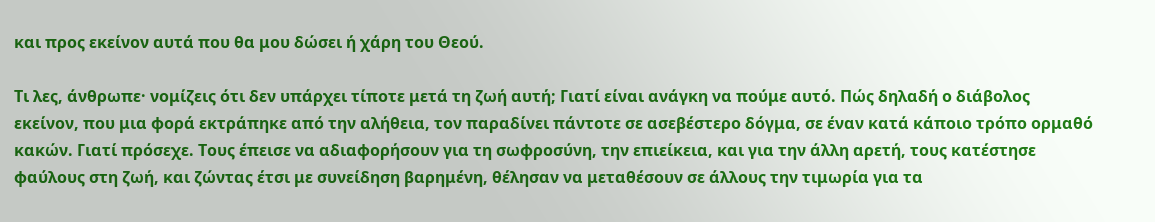και προς εκείνον αυτά που θα μου δώσει ή χάρη του Θεού.

Τι λες, άνθρωπε· νομίζεις ότι δεν υπάρχει τίποτε μετά τη ζωή αυτή; Γιατί είναι ανάγκη να πούμε αυτό. Πώς δηλαδή ο διάβολος εκείνον, που μια φορά εκτράπηκε από την αλήθεια, τον παραδίνει πάντοτε σε ασεβέστερο δόγμα, σε έναν κατά κάποιο τρόπο ορμαθό κακών. Γιατί πρόσεχε. Τους έπεισε να αδιαφορήσουν για τη σωφροσύνη, την επιείκεια, και για την άλλη αρετή, τους κατέστησε φαύλους στη ζωή, και ζώντας έτσι με συνείδηση βαρημένη, θέλησαν να μεταθέσουν σε άλλους την τιμωρία για τα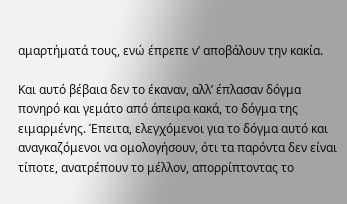αμαρτήματά τους, ενώ έπρεπε ν’ αποβάλουν την κακία.

Και αυτό βέβαια δεν το έκαναν, αλλ’ έπλασαν δόγμα πονηρό και γεμάτο από άπειρα κακά, το δόγμα της ειμαρμένης. Έπειτα, ελεγχόμενοι για το δόγμα αυτό και αναγκαζόμενοι να ομολογήσουν, ότι τα παρόντα δεν είναι τίποτε, ανατρέπουν το μέλλον, απορρίπτοντας το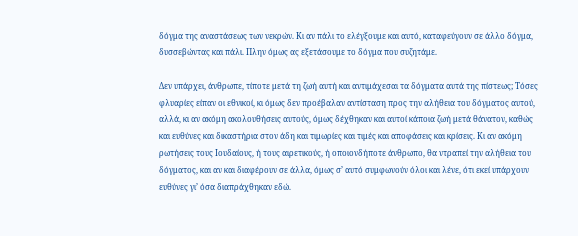δόγμα της αναστάσεως των νεκρών. Κι αν πάλι το ελέγξουμε και αυτό, καταφεύγουν σε άλλο δόγμα, δυσσεβώντας και πάλι. Πλην όμως ας εξετάσουμε το δόγμα που συζητάμε.

Δεν υπάρχει, άνθρωπε, τίποτε μετά τη ζωή αυτή και αντιμάχεσαι τα δόγματα αυτά της πίστεως; Τόσες φλυαρίες είπαν οι εθνικοί, κι όμως δεν προέβαλαν αντίσταση προς την αλήθεια του δόγματος αυτού, αλλά, κι αν ακόμη ακολουθήσεις αυτούς, όμως δέχθηκαν και αυτοί κάποια ζωή μετά θάνατον, καθώς και ευθύνες και δικαστήρια στον άδη και τιμωρίες και τιμές και αποφάσεις και κρίσεις. Κι αν ακόμη ρωτήσεις τους Ιουδαίους, ή τους αιρετικούς, ή οποιονδήποτε άνθρωπο, θα ντραπεί την αλήθεια του δόγματος, και αν και διαφέρουν σε άλλα, όμως σ’ αυτό συμφωνούν όλοι και λένε, ότι εκεί υπάρχουν ευθύνες γι’ όσα διαπράχθηκαν εδώ.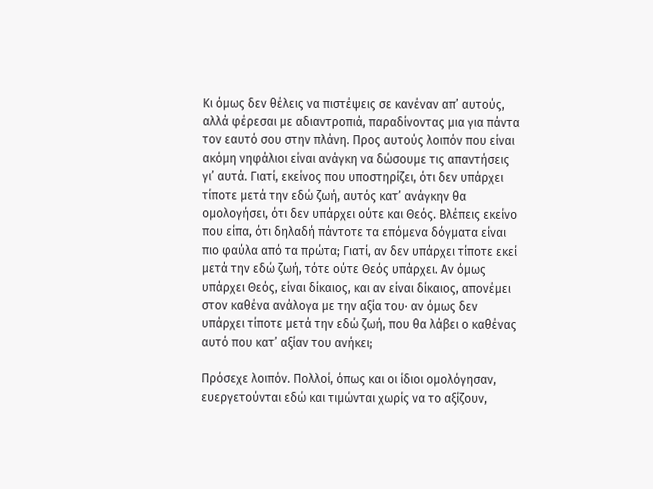Κι όμως δεν θέλεις να πιστέψεις σε κανέναν απ’ αυτούς, αλλά φέρεσαι με αδιαντροπιά, παραδίνοντας μια για πάντα τον εαυτό σου στην πλάνη. Προς αυτούς λοιπόν που είναι ακόμη νηφάλιοι είναι ανάγκη να δώσουμε τις απαντήσεις γι’ αυτά. Γιατί, εκείνος που υποστηρίζει, ότι δεν υπάρχει τίποτε μετά την εδώ ζωή, αυτός κατ’ ανάγκην θα ομολογήσει, ότι δεν υπάρχει ούτε και Θεός. Βλέπεις εκείνο που είπα, ότι δηλαδή πάντοτε τα επόμενα δόγματα είναι πιο φαύλα από τα πρώτα; Γιατί, αν δεν υπάρχει τίποτε εκεί μετά την εδώ ζωή, τότε ούτε Θεός υπάρχει. Αν όμως υπάρχει Θεός, είναι δίκαιος, και αν είναι δίκαιος, απονέμει στον καθένα ανάλογα με την αξία του· αν όμως δεν υπάρχει τίποτε μετά την εδώ ζωή, που θα λάβει ο καθένας αυτό που κατ’ αξίαν του ανήκει;

Πρόσεχε λοιπόν. Πολλοί, όπως και οι ίδιοι ομολόγησαν, ευεργετούνται εδώ και τιμώνται χωρίς να το αξίζουν,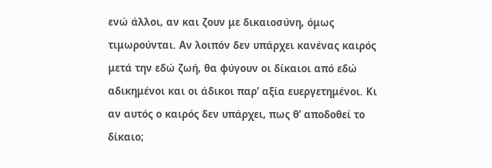ενώ άλλοι, αν και ζουν με δικαιοσύνη, όμως τιμωρούνται. Αν λοιπόν δεν υπάρχει κανένας καιρός μετά την εδώ ζωή, θα φύγουν οι δίκαιοι από εδώ αδικημένοι και οι άδικοι παρ’ αξία ευεργετημένοι. Κι αν αυτός ο καιρός δεν υπάρχει, πως θ’ αποδοθεί το δίκαιο;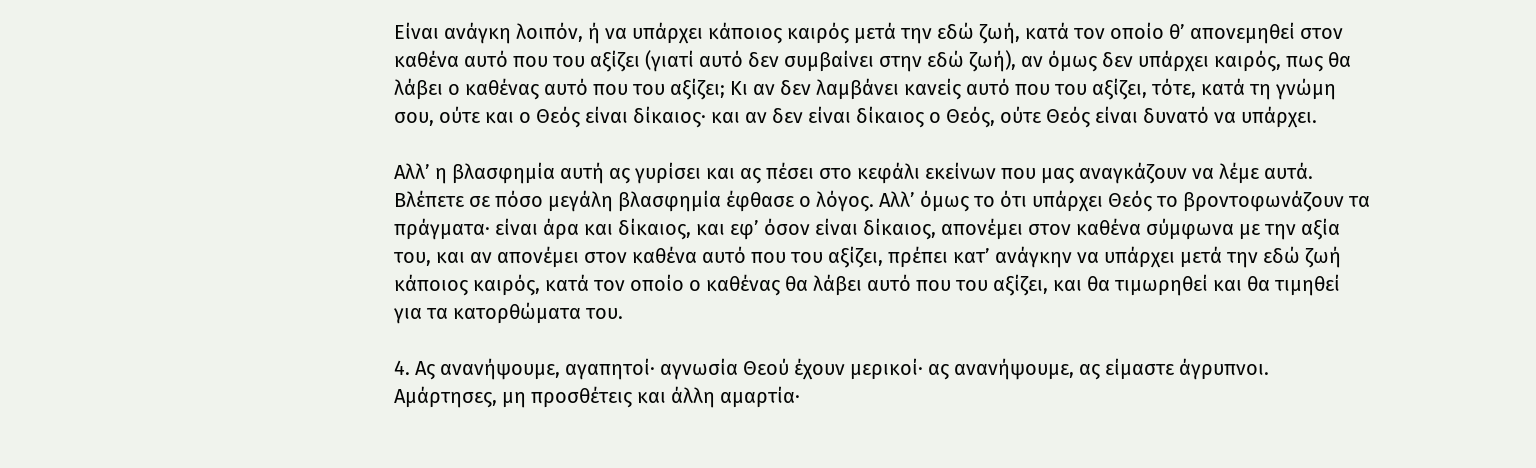Είναι ανάγκη λοιπόν, ή να υπάρχει κάποιος καιρός μετά την εδώ ζωή, κατά τον οποίο θ’ απονεμηθεί στον καθένα αυτό που του αξίζει (γιατί αυτό δεν συμβαίνει στην εδώ ζωή), αν όμως δεν υπάρχει καιρός, πως θα λάβει ο καθένας αυτό που του αξίζει; Κι αν δεν λαμβάνει κανείς αυτό που του αξίζει, τότε, κατά τη γνώμη σου, ούτε και ο Θεός είναι δίκαιος· και αν δεν είναι δίκαιος ο Θεός, ούτε Θεός είναι δυνατό να υπάρχει.

Αλλ’ η βλασφημία αυτή ας γυρίσει και ας πέσει στο κεφάλι εκείνων που μας αναγκάζουν να λέμε αυτά. Βλέπετε σε πόσο μεγάλη βλασφημία έφθασε ο λόγος. Αλλ’ όμως το ότι υπάρχει Θεός το βροντοφωνάζουν τα πράγματα· είναι άρα και δίκαιος, και εφ’ όσον είναι δίκαιος, απονέμει στον καθένα σύμφωνα με την αξία του, και αν απονέμει στον καθένα αυτό που του αξίζει, πρέπει κατ’ ανάγκην να υπάρχει μετά την εδώ ζωή κάποιος καιρός, κατά τον οποίο ο καθένας θα λάβει αυτό που του αξίζει, και θα τιμωρηθεί και θα τιμηθεί για τα κατορθώματα του.

4. Ας ανανήψουμε, αγαπητοί· αγνωσία Θεού έχουν μερικοί· ας ανανήψουμε, ας είμαστε άγρυπνοι. Αμάρτησες, μη προσθέτεις και άλλη αμαρτία·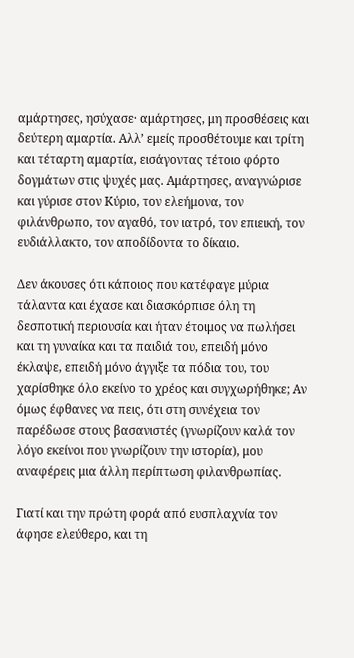αμάρτησες, ησύχασε· αμάρτησες, μη προσθέσεις και δεύτερη αμαρτία. Αλλ’ εμείς προσθέτουμε και τρίτη και τέταρτη αμαρτία, εισάγοντας τέτοιο φόρτο δογμάτων στις ψυχές μας. Αμάρτησες, αναγνώρισε και γύρισε στον Κύριο, τον ελεήμονα, τον φιλάνθρωπο, τον αγαθό, τον ιατρό, τον επιεική, τον ευδιάλλακτο, τον αποδίδοντα το δίκαιο.

Δεν άκουσες ότι κάποιος που κατέφαγε μύρια τάλαντα και έχασε και διασκόρπισε όλη τη δεσποτική περιουσία και ήταν έτοιμος να πωλήσει και τη γυναίκα και τα παιδιά του, επειδή μόνο έκλαψε, επειδή μόνο άγγιξε τα πόδια του, του χαρίσθηκε όλο εκείνο το χρέος και συγχωρήθηκε; Αν όμως έφθανες να πεις, ότι στη συνέχεια τον παρέδωσε στους βασανιστές (γνωρίζουν καλά τον λόγο εκείνοι που γνωρίζουν την ιστορία), μου αναφέρεις μια άλλη περίπτωση φιλανθρωπίας.

Γιατί και την πρώτη φορά από ευσπλαχνία τον άφησε ελεύθερο, και τη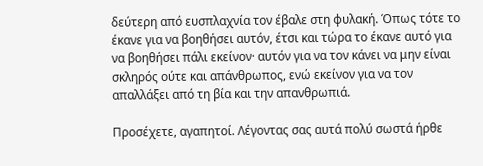δεύτερη από ευσπλαχνία τον έβαλε στη φυλακή. Όπως τότε το έκανε για να βοηθήσει αυτόν, έτσι και τώρα το έκανε αυτό για να βοηθήσει πάλι εκείνον· αυτόν για να τον κάνει να μην είναι σκληρός ούτε και απάνθρωπος, ενώ εκείνον για να τον απαλλάξει από τη βία και την απανθρωπιά.

Προσέχετε, αγαπητοί. Λέγοντας σας αυτά πολύ σωστά ήρθε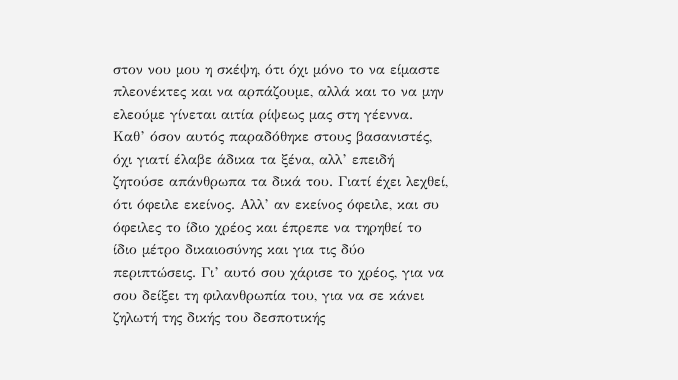στον νου μου η σκέψη, ότι όχι μόνο το να είμαστε πλεονέκτες και να αρπάζουμε, αλλά και το να μην ελεούμε γίνεται αιτία ρίψεως μας στη γέεννα. Καθ’ όσον αυτός παραδόθηκε στους βασανιστές, όχι γιατί έλαβε άδικα τα ξένα, αλλ’ επειδή ζητούσε απάνθρωπα τα δικά του. Γιατί έχει λεχθεί, ότι όφειλε εκείνος. Αλλ’ αν εκείνος όφειλε, και συ όφειλες το ίδιο χρέος και έπρεπε να τηρηθεί το ίδιο μέτρο δικαιοσύνης και για τις δύο περιπτώσεις. Γι’ αυτό σου χάρισε το χρέος, για να σου δείξει τη φιλανθρωπία του, για να σε κάνει ζηλωτή της δικής του δεσποτικής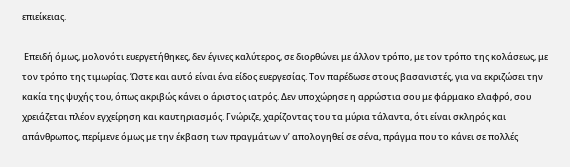επιείκειας.

 Επειδή όμως, μολονότι ευεργετήθηκες, δεν έγινες καλύτερος, σε διορθώνει με άλλον τρόπο, με τον τρόπο της κολάσεως, με τον τρόπο της τιμωρίας. Ώστε και αυτό είναι ένα είδος ευεργεσίας. Τον παρέδωσε στους βασανιστές, για να εκριζώσει την κακία της ψυχής του, όπως ακριβώς κάνει ο άριστος ιατρός. Δεν υποχώρησε η αρρώστια σου με φάρμακο ελαφρό, σου χρειάζεται πλέον εγχείρηση και καυτηριασμός. Γνώριζε, χαρίζοντας του τα μύρια τάλαντα, ότι είναι σκληρός και απάνθρωπος, περίμενε όμως με την έκβαση των πραγμάτων ν’ απολογηθεί σε σένα, πράγμα που το κάνει σε πολλές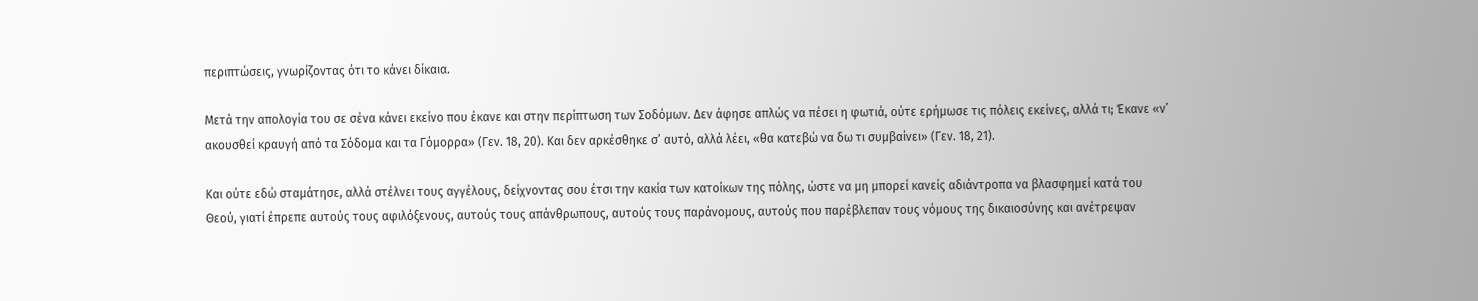περιπτώσεις, γνωρίζοντας ότι το κάνει δίκαια.

Μετά την απολογία του σε σένα κάνει εκείνο που έκανε και στην περίπτωση των Σοδόμων. Δεν άφησε απλώς να πέσει η φωτιά, ούτε ερήμωσε τις πόλεις εκείνες, αλλά τι; Έκανε «ν’ ακουσθεί κραυγή από τα Σόδομα και τα Γόμορρα» (Γεν. 18, 20). Και δεν αρκέσθηκε σ’ αυτό, αλλά λέει, «θα κατεβώ να δω τι συμβαίνει» (Γεν. 18, 21).

Και ούτε εδώ σταμάτησε, αλλά στέλνει τους αγγέλους, δείχνοντας σου έτσι την κακία των κατοίκων της πόλης, ώστε να μη μπορεί κανείς αδιάντροπα να βλασφημεί κατά του Θεού, γιατί έπρεπε αυτούς τους αφιλόξενους, αυτούς τους απάνθρωπους, αυτούς τους παράνομους, αυτούς που παρέβλεπαν τους νόμους της δικαιοσύνης και ανέτρεψαν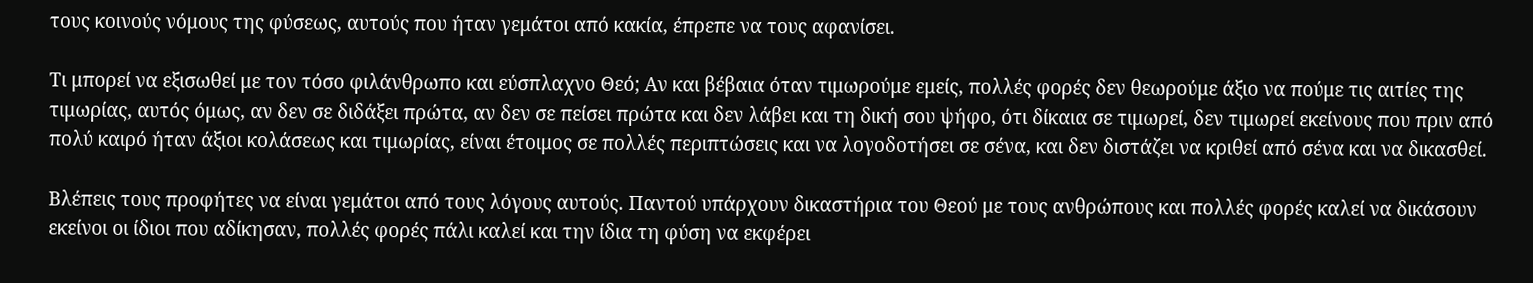τους κοινούς νόμους της φύσεως, αυτούς που ήταν γεμάτοι από κακία, έπρεπε να τους αφανίσει.

Τι μπορεί να εξισωθεί με τον τόσο φιλάνθρωπο και εύσπλαχνο Θεό; Αν και βέβαια όταν τιμωρούμε εμείς, πολλές φορές δεν θεωρούμε άξιο να πούμε τις αιτίες της τιμωρίας, αυτός όμως, αν δεν σε διδάξει πρώτα, αν δεν σε πείσει πρώτα και δεν λάβει και τη δική σου ψήφο, ότι δίκαια σε τιμωρεί, δεν τιμωρεί εκείνους που πριν από πολύ καιρό ήταν άξιοι κολάσεως και τιμωρίας, είναι έτοιμος σε πολλές περιπτώσεις και να λογοδοτήσει σε σένα, και δεν διστάζει να κριθεί από σένα και να δικασθεί.

Βλέπεις τους προφήτες να είναι γεμάτοι από τους λόγους αυτούς. Παντού υπάρχουν δικαστήρια του Θεού με τους ανθρώπους και πολλές φορές καλεί να δικάσουν εκείνοι οι ίδιοι που αδίκησαν, πολλές φορές πάλι καλεί και την ίδια τη φύση να εκφέρει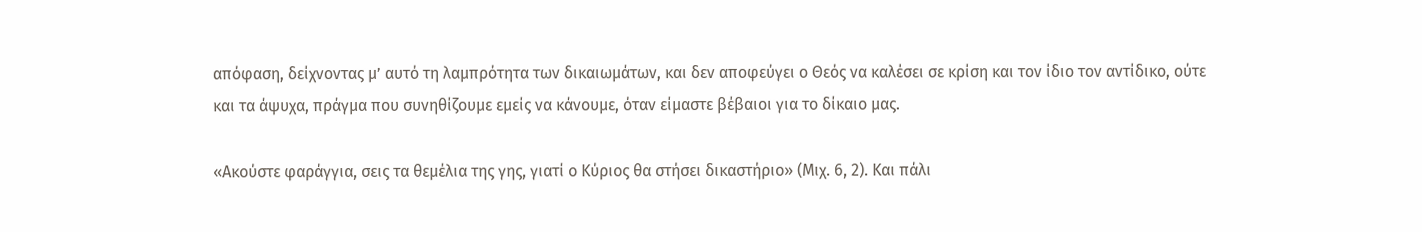απόφαση, δείχνοντας μ’ αυτό τη λαμπρότητα των δικαιωμάτων, και δεν αποφεύγει ο Θεός να καλέσει σε κρίση και τον ίδιο τον αντίδικο, ούτε και τα άψυχα, πράγμα που συνηθίζουμε εμείς να κάνουμε, όταν είμαστε βέβαιοι για το δίκαιο μας.

«Ακούστε φαράγγια, σεις τα θεμέλια της γης, γιατί ο Κύριος θα στήσει δικαστήριο» (Μιχ. 6, 2). Και πάλι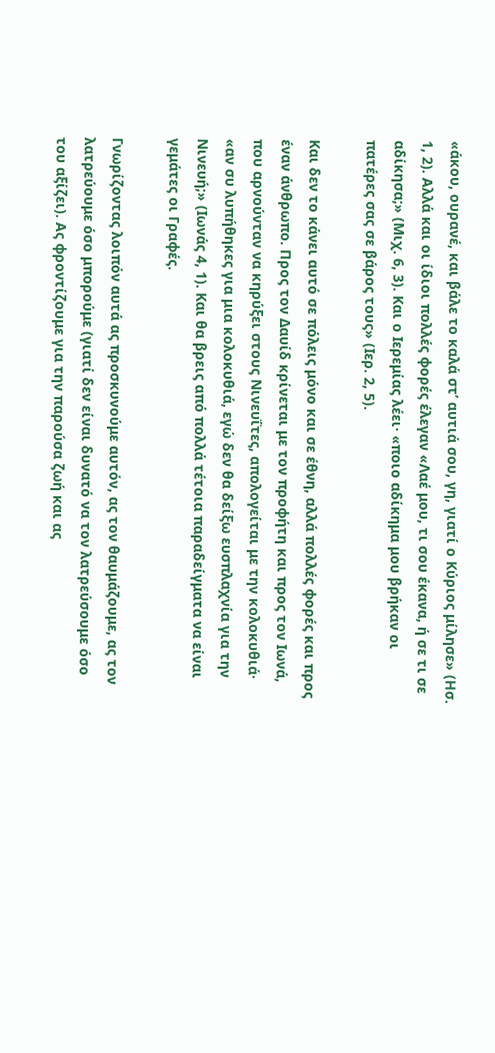«άκου, ουρανέ, και βάλε το καλά στ’ αυτιά σου, γη, γιατί ο Κύριος μίλησε» (Ησ. 1, 2). Αλλά και οι ίδιοι πολλές φορές έλεγαν «Λαέ μου, τι σου έκανα, ή σε τι σε αδίκησα;» (Μιχ. 6, 3). Και ο Ιερεμίας λέει· «ποιο αδίκημα μου βρήκαν οι πατέρες σας σε βάρος τους» (Ιερ. 2, 5).

Και δεν το κάνει αυτό σε πόλεις μόνο και σε έθνη, αλλά πολλές φορές και προς έναν άνθρωπο. Προς τον Δαυίδ κρίνεται με τον προφήτη και προς τον Ιωνά, που αρνούνταν να κηρύξει στους Νινευΐτες, απολογείται με την κολοκυθιά· «αν συ λυπήθηκες για μια κολοκυθιά, εγώ δεν θα δείξω ευσπλαχνία για την Νινευή;» (Ιωνάς 4, 1). Και θα βρεις από πολλά τέτοια παραδείγματα να είναι γεμάτες οι Γραφές.

Γνωρίζοντας λοιπόν αυτά ας προσκυνούμε αυτόν, ας τον θαυμάζουμε, ας τον λατρεύουμε όσο μπορούμε (γιατί δεν είναι δυνατό να τον λατρεύσουμε όσο του αξίζει). Ας φροντίζουμε για την παρούσα ζωή και ας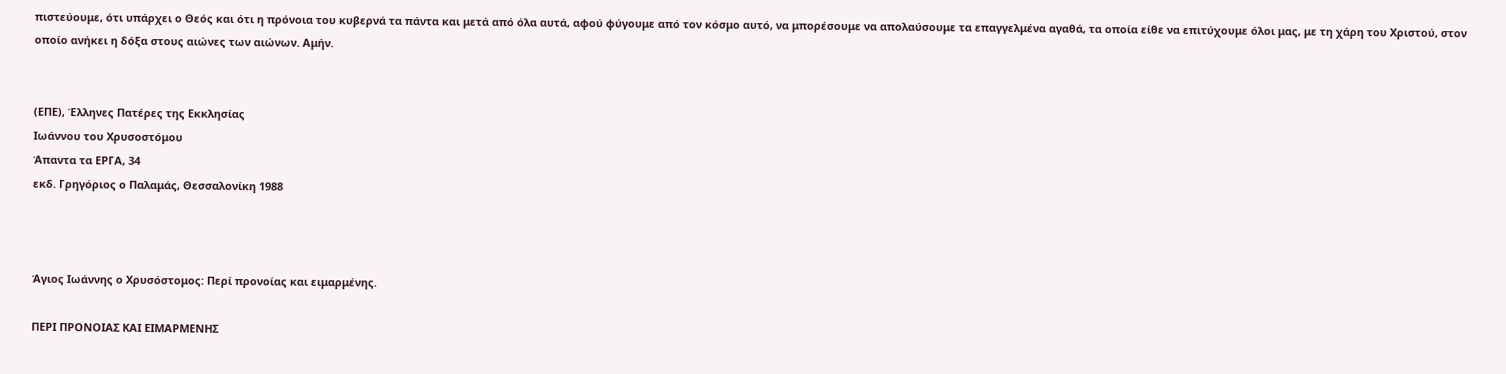πιστεύουμε, ότι υπάρχει ο Θεός και ότι η πρόνοια του κυβερνά τα πάντα και μετά από όλα αυτά, αφού φύγουμε από τον κόσμο αυτό, να μπορέσουμε να απολαύσουμε τα επαγγελμένα αγαθά, τα οποία είθε να επιτύχουμε όλοι μας, με τη χάρη του Χριστού, στον οποίο ανήκει η δόξα στους αιώνες των αιώνων. Αμήν.


(ΕΠΕ), Έλληνες Πατέρες της Εκκλησίας
Ιωάννου του Χρυσοστόμου
Άπαντα τα ΕΡΓΑ, 34
εκδ. Γρηγόριος ο Παλαμάς, Θεσσαλονίκη 1988



Άγιος Ιωάννης ο Χρυσόστομος: Περί προνοίας και ειμαρμένης.

ΠΕΡΙ ΠΡΟΝΟΙΑΣ ΚΑΙ ΕΙΜΑΡΜΕΝΗΣ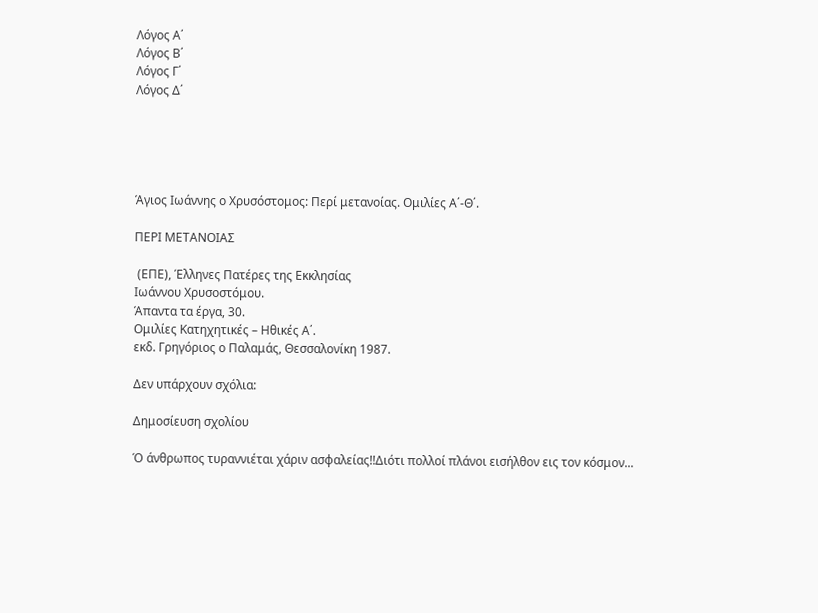Λόγος Α΄
Λόγος Β΄
Λόγος Γ΄
Λόγος Δ΄





Άγιος Ιωάννης ο Χρυσόστομος: Περί μετανοίας. Ομιλίες Α΄-Θ΄.

ΠΕΡΙ ΜΕΤΑΝΟΙΑΣ

 (ΕΠΕ), Έλληνες Πατέρες της Εκκλησίας
Ιωάννου Χρυσοστόμου.
Άπαντα τα έργα, 30.
Ομιλίες Κατηχητικές – Ηθικές Α΄.
εκδ. Γρηγόριος ο Παλαμάς, Θεσσαλονίκη 1987.

Δεν υπάρχουν σχόλια:

Δημοσίευση σχολίου

Ό άνθρωπος τυραννιέται χάριν ασφαλείας!!Διότι πολλοί πλάνοι εισήλθον εις τον κόσμον...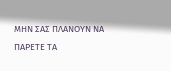ΜΗΝ ΣΑΣ ΠΛΑΝΟΥΝ ΝΑ ΠΑΡΕΤΕ ΤΑ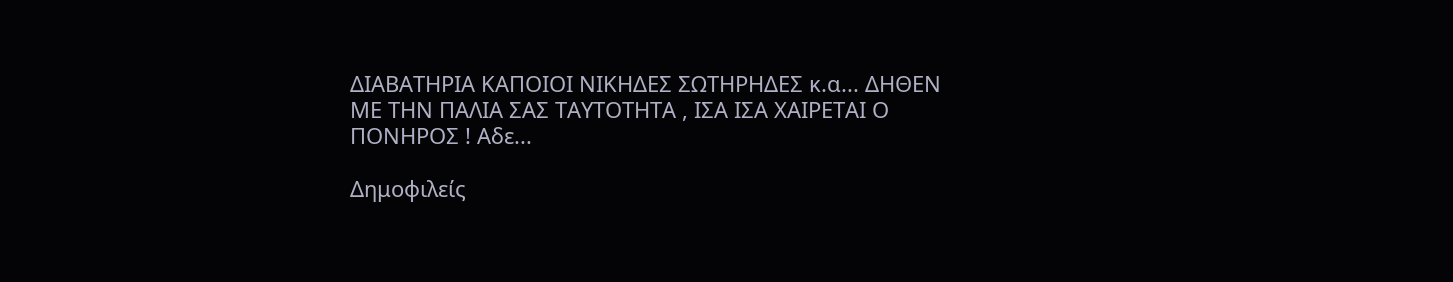ΔΙΑΒΑΤΗΡΙΑ ΚΑΠΟΙΟΙ ΝΙΚΗΔΕΣ ΣΩΤΗΡΗΔΕΣ κ.α... ΔΗΘΕΝ ΜΕ ΤΗΝ ΠΑΛΙΑ ΣΑΣ ΤΑΥΤΟΤΗΤΑ , ΙΣΑ ΙΣΑ ΧΑΙΡΕΤΑΙ Ο ΠΟΝΗΡΟΣ ! Αδε...

Δημοφιλείς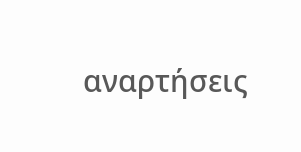αναρτήσεις